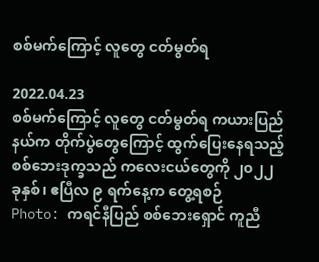စစ်မက်ကြောင့် လူတွေ ငတ်မွတ်ရ

2022.04.23
စစ်မက်ကြောင့် လူတွေ ငတ်မွတ်ရ ကယားပြည်နယ်က တိုက်ပွဲတွေကြောင့် ထွက်ပြေးနေရသည့် စစ်ဘေးဒုက္ခသည် ကလေးငယ်တွေကို ၂၀၂၂ ခုနှစ်၊ ဧပြီလ ၉ ရက်နေ့က တွေ့ရစဉ်
Photo: ကရင်နီပြည် စစ်ဘေးရှောင် ကူညီ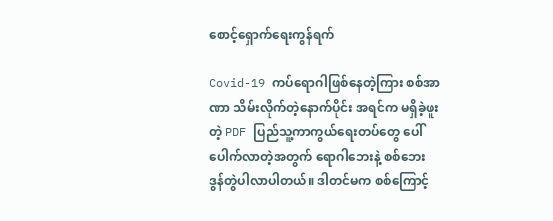စောင့်ရှောက်ရေးကွန်ရက်

Covid-19 ကပ်ရောဂါဖြစ်နေတဲ့ကြား စစ်အာဏာ သိမ်းလိုက်တဲ့နောက်ပိုင်း အရင်က မရှိခဲ့ဖူးတဲ့ PDF ပြည်သူ့ကာကွယ်ရေးတပ်တွေ ပေါ်ပေါက်လာတဲ့အတွက် ရောဂါဘေးနဲ့ စစ်ဘေး ဒွန်တွဲပါလာပါတယ်။ ဒါတင်မက စစ်ကြောင့်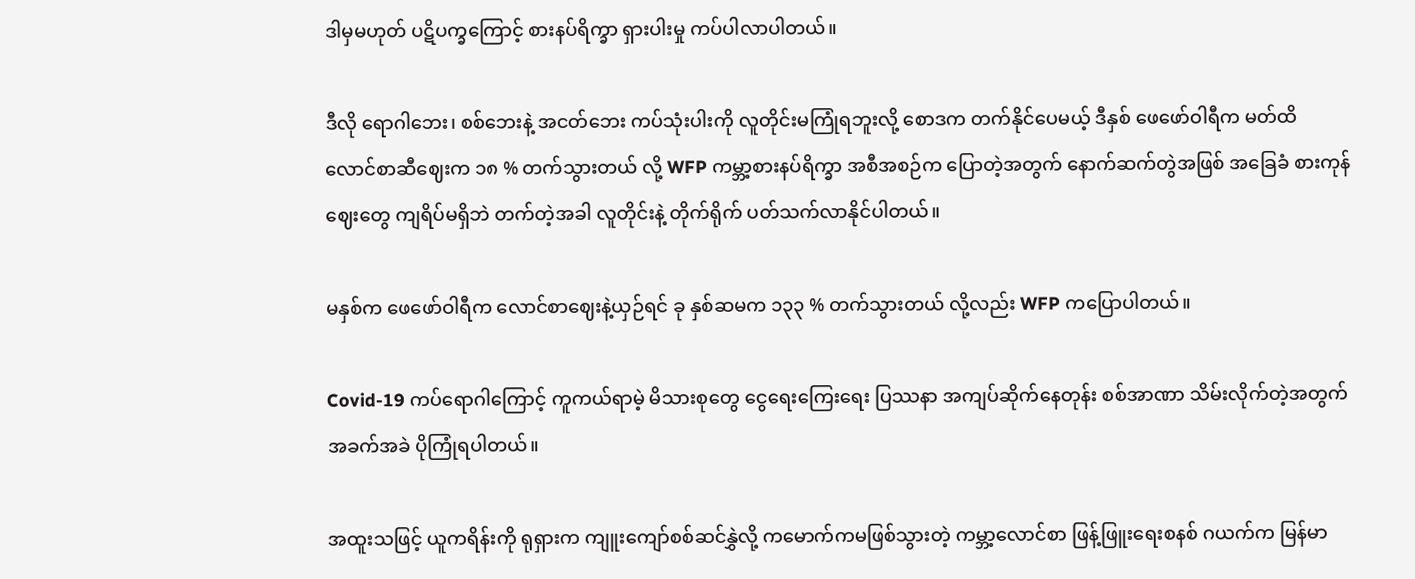ဒါမှမဟုတ် ပဋိပက္ခကြောင့် စားနပ်ရိက္ခာ ရှားပါးမှု ကပ်ပါလာပါတယ်။

ဒီလို ရောဂါဘေး၊ စစ်ဘေးနဲ့ အငတ်ဘေး ကပ်သုံးပါးကို လူတိုင်းမကြုံရဘူးလို့ စောဒက တက်နိုင်ပေမယ့် ဒီနှစ် ဖေဖော်ဝါရီက မတ်ထိ လောင်စာဆီဈေးက ၁၈ % တက်သွားတယ် လို့ WFP ကမ္ဘာ့စားနပ်ရိက္ခာ အစီအစဉ်က ပြောတဲ့အတွက် နောက်ဆက်တွဲအဖြစ် အခြေခံ စားကုန်ဈေးတွေ ကျရိပ်မရှိဘဲ တက်တဲ့အခါ လူတိုင်းနဲ့ တိုက်ရိုက် ပတ်သက်လာနိုင်ပါတယ်။

မနှစ်က ဖေဖော်ဝါရီက လောင်စာဈေးနဲ့ယှဉ်ရင် ခု နှစ်ဆမက ၁၃၃ % တက်သွားတယ် လို့လည်း WFP ကပြောပါတယ်။

Covid-19 ကပ်ရောဂါကြောင့် ကူကယ်ရာမဲ့ မိသားစုတွေ ငွေရေးကြေးရေး ပြဿနာ အကျပ်ဆိုက်နေတုန်း စစ်အာဏာ သိမ်းလိုက်တဲ့အတွက် အခက်အခဲ ပိုကြုံရပါတယ်။

အထူးသဖြင့် ယူကရိန်းကို ရုရှားက ကျူးကျော်စစ်ဆင်နွှဲလို့ ကမောက်ကမဖြစ်သွားတဲ့ ကမ္ဘာ့လောင်စာ ဖြန့်ဖြူးရေးစနစ် ဂယက်က မြန်မာ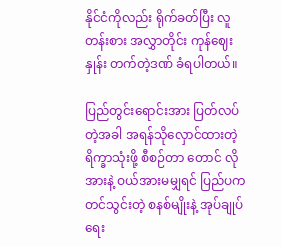နိုင်ငံကိုလည်း ရိုက်ခတ်ပြီး လူတန်းစား အလွှာတိုင်း ကုန်ဈေးနှုန်း တက်တဲ့ဒဏ် ခံရပါတယ်။

ပြည်တွင်းရောင်းအား ပြတ်လပ်တဲ့အခါ အရန်သိုလှောင်ထားတဲ့ ရိက္ခာသုံးဖို့ စီစဉ်တာ တောင် လိုအားနဲ့ ဝယ်အားမမျှရင် ပြည်ပက တင်သွင်းတဲ့ စနစ်မျိုးနဲ့ အုပ်ချုပ်ရေး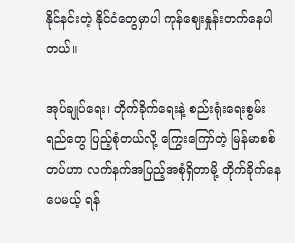နိုင်နင်းတဲ့ နိုင်ငံတွေမှာပါ ကုန်ဈေးနှုန်းတက်နေပါတယ်။

အုပ်ချုပ်ရေး၊ တိုက်ခိုက်ရေးနဲ့ စည်းရုံးရေးစွမ်းရည်တွေ ပြည့်စုံတယ်လို့ ကြွေးကြော်တဲ့ မြန်မာစစ်တပ်ဟာ လက်နက်အပြည့်အစုံရှိတာမို့ တိုက်ခိုက်နေပေမယ့် ရန်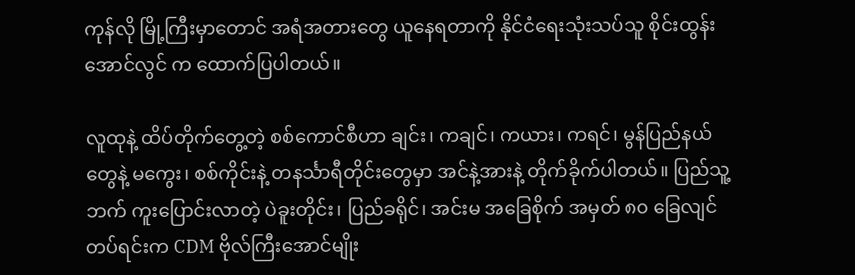ကုန်လို မြို့ကြီးမှာတောင် အရံအတားတွေ ယူနေရတာကို နိုင်ငံရေးသုံးသပ်သူ စိုင်းထွန်းအောင်လွင် က ထောက်ပြပါတယ်။

လူထုနဲ့ ထိပ်တိုက်တွေ့တဲ့ စစ်ကောင်စီဟာ ချင်း၊ ကချင်၊ ကယား၊ ကရင်၊ မွန်ပြည်နယ် တွေနဲ့ မကွေး၊ စစ်ကိုင်းနဲ့ တနင်္သာရီတိုင်းတွေမှာ အင်နဲ့အားနဲ့ တိုက်ခိုက်ပါတယ်။ ပြည်သူ့ဘက် ကူးပြောင်းလာတဲ့ ပဲခူးတိုင်း၊ ပြည်ခရိုင်၊ အင်းမ အခြေစိုက် အမှတ် ၈၀ ခြေလျင်တပ်ရင်းက CDM ဗိုလ်ကြီးအောင်မျိုး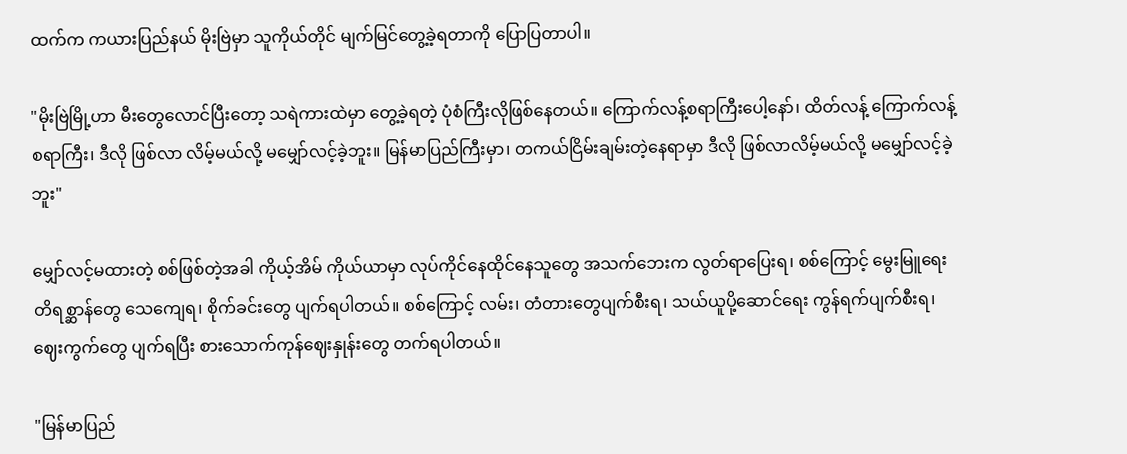ထက်က ကယားပြည်နယ် မိုးဗြဲမှာ သူကိုယ်တိုင် မျက်မြင်တွေ့ခဲ့ရတာကို ပြောပြတာပါ။

"မိုးဗြဲမြို့ဟာ မီးတွေလောင်ပြီးတော့ သရဲကားထဲမှာ တွေ့ခဲ့ရတဲ့ ပုံစံကြီးလိုဖြစ်နေတယ်။ ကြောက်လန့်စရာကြီးပေါ့နော်၊ ထိတ်လန့် ကြောက်လန့်စရာကြီး၊ ဒီလို ဖြစ်လာ လိမ့်မယ်လို့ မမျှော်လင့်ခဲ့ဘူး။ မြန်မာပြည်ကြီးမှာ၊ တကယ်ငြိမ်းချမ်းတဲ့နေရာမှာ ဒီလို ဖြစ်လာလိမ့်မယ်လို့ မမျှော်လင့်ခဲ့ဘူး"

မျှော်လင့်မထားတဲ့ စစ်ဖြစ်တဲ့အခါ ကိုယ့်အိမ် ကိုယ်ယာမှာ လုပ်ကိုင်နေထိုင်နေသူတွေ အသက်ဘေးက လွတ်ရာပြေးရ၊ စစ်ကြောင့် မွေးမြူရေး တိရစ္ဆာန်တွေ သေကျေရ၊ စိုက်ခင်းတွေ ပျက်ရပါတယ်။ စစ်ကြောင့် လမ်း၊ တံတားတွေပျက်စီးရ၊ သယ်ယူပို့ဆောင်ရေး ကွန်ရက်ပျက်စီးရ၊ ဈေးကွက်တွေ ပျက်ရပြီး စားသောက်ကုန်ဈေးနှုန်းတွေ တက်ရပါတယ်။

"မြန်မာပြည်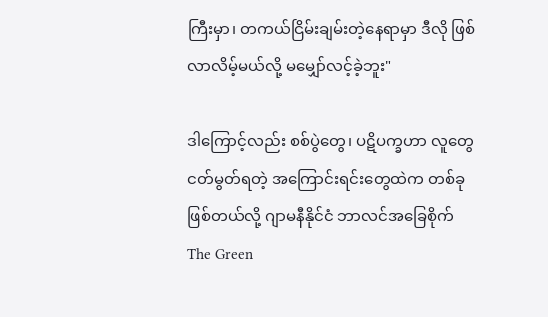ကြီးမှာ၊ တကယ်ငြိမ်းချမ်းတဲ့နေရာမှာ ဒီလို ဖြစ်လာလိမ့်မယ်လို့ မမျှော်လင့်ခဲ့ဘူး"

ဒါကြောင့်လည်း စစ်ပွဲတွေ၊ ပဋိပက္ခဟာ လူတွေငတ်မွတ်ရတဲ့ အကြောင်းရင်းတွေထဲက တစ်ခုဖြစ်တယ်လို့ ဂျာမနီနိုင်ငံ ဘာလင်အခြေစိုက် The Green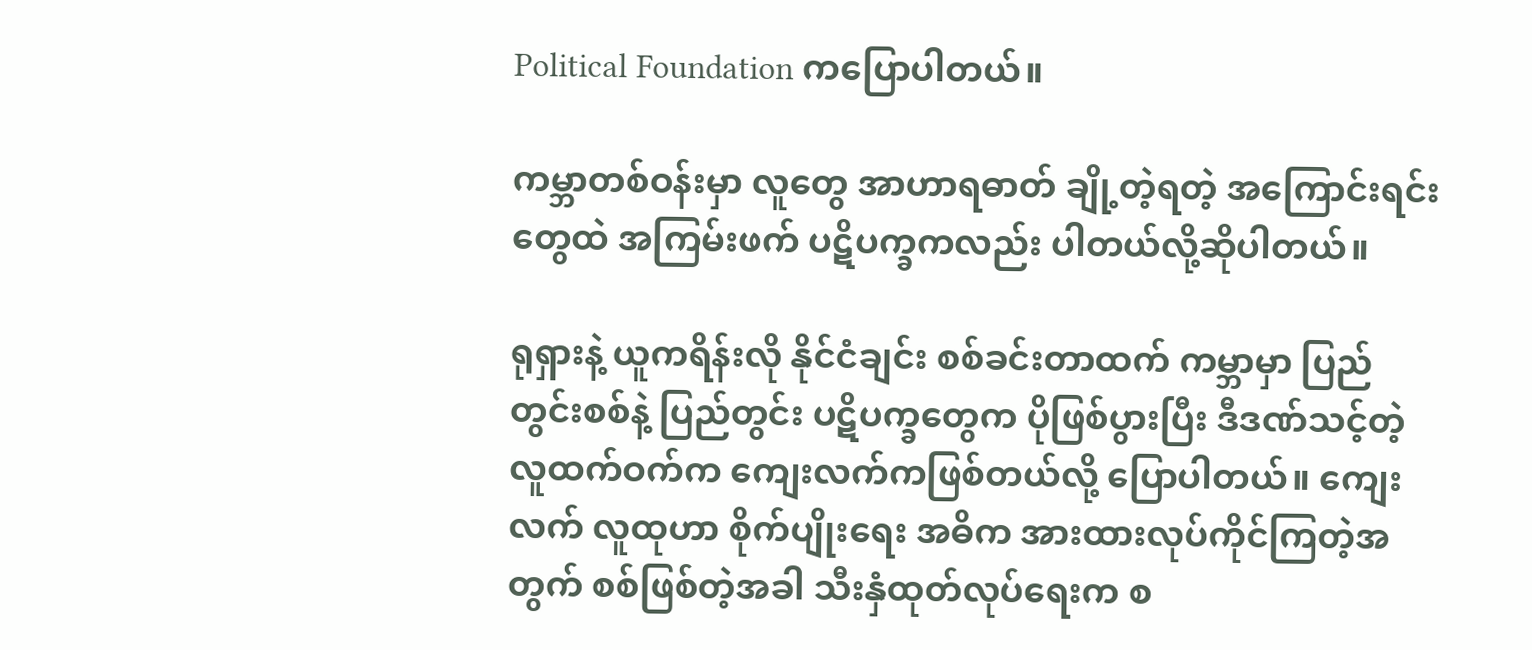Political Foundation ကပြောပါတယ်။

ကမ္ဘာတစ်ဝန်းမှာ လူတွေ အာဟာရဓာတ် ချို့တဲ့ရတဲ့ အကြောင်းရင်းတွေထဲ အကြမ်းဖက် ပဋိပက္ခကလည်း ပါတယ်လို့ဆိုပါတယ်။

ရုရှားနဲ့ ယူကရိန်းလို နိုင်ငံချင်း စစ်ခင်းတာထက် ကမ္ဘာမှာ ပြည်တွင်းစစ်နဲ့ ပြည်တွင်း ပဋိပက္ခတွေက ပိုဖြစ်ပွားပြီး ဒီဒဏ်သင့်တဲ့ လူထက်ဝက်က ကျေးလက်ကဖြစ်တယ်လို့ ပြောပါတယ်။ ကျေးလက် လူထုဟာ စိုက်ပျိုးရေး အဓိက အားထားလုပ်ကိုင်ကြတဲ့အတွက် စစ်ဖြစ်တဲ့အခါ သီးနှံထုတ်လုပ်ရေးက စ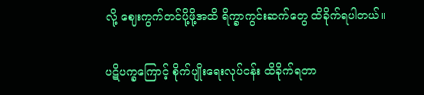လို့ ဈေးကွက်တင်ပို့ဖို့အထိ ရိက္ခာကွင်းဆက်တွေ ထိခိုက်ရပါတယ်။

ပဋိပက္ခကြောင့် စိုက်ပျိုးရေးလုပ်ငန်း ထိခိုက်ရတာ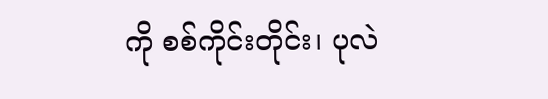ကို စစ်ကိုင်းတိုင်း၊ ပုလဲ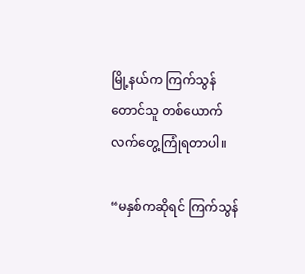မြို့နယ်က ကြက်သွန်တောင်သူ တစ်ယောက် လက်တွေ့ကြုံရတာပါ။

“မနှစ်ကဆိုရင် ကြက်သွန်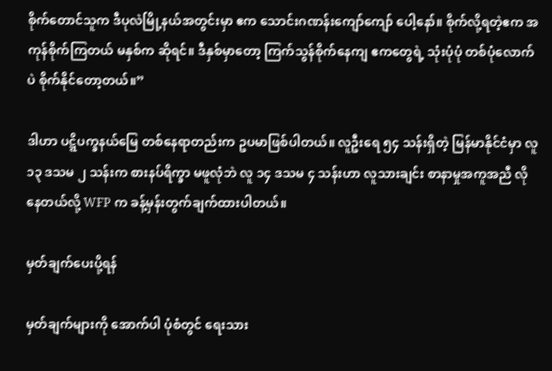စိုက်တောင်သူက ဒီပုလဲမြို့နယ်အတွင်းမှာ ဧက သောင်းဂဏန်းကျော်ကျော် ပေါ့နော်။ စိုက်လို့ရတဲ့ဧက အကုန်စိုက်ကြတယ် မနှစ်က ဆိုရင်။ ဒီနှစ်မှာတော့ ကြက်သွန်စိုက်နေကျ ဧကတွေရဲ့ သုံးပုံပုံ တစ်ပုံလောက်ပဲ စိုက်နိုင်တော့တယ်။”

ဒါဟာ ပဋ္ဋိပက္ခနယ်မြေ တစ်နေရာတည်းက ဥပမာဖြစ်ပါတယ်။ လူဦးရေ ၅၄ သန်းရှိတဲ့ မြန်မာနိုင်ငံမှာ လူ ၁၃ ဒသမ ၂ သန်းက စားနပ်ရိက္ခာ မဖူလုံဘဲ လူ ၁၄ ဒသမ ၄ သန်းဟာ လူသားချင်း စာနာမှုအကူအညီ လိုနေတယ်လို့ WFP က ခန့်မှန်းတွက်ချက်ထားပါတယ်။

မှတ်ချက်ပေးပို့ရန်

မှတ်ချက်များကို အောက်ပါ ပုံစံတွင် ရေးသား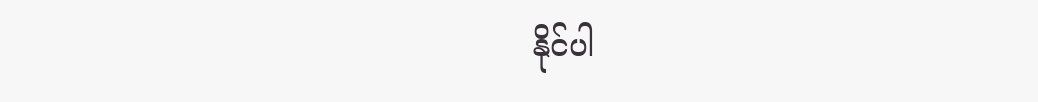နိုင်ပါ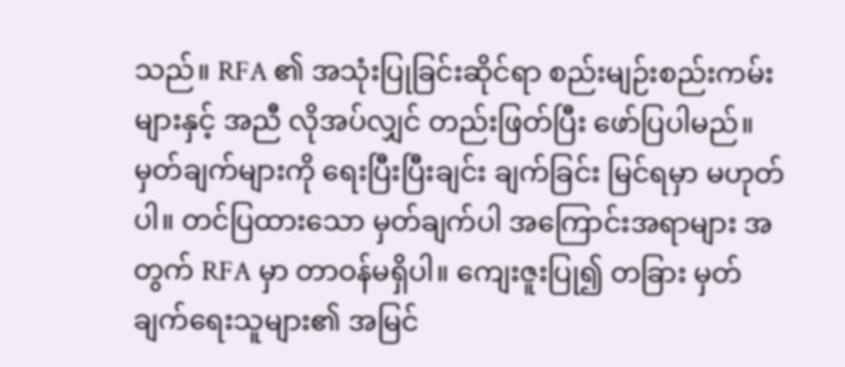သည်။ RFA ၏ အသုံးပြုခြင်းဆိုင်ရာ စည်းမျဉ်းစည်းကမ်းများနှင့် အညီ လိုအပ်လျှင် တည်းဖြတ်ပြီး ဖော်ပြပါမည်။ မှတ်ချက်များကို ရေးပြီးပြီးချင်း ချက်ခြင်း မြင်ရမှာ မဟုတ်ပါ။ တင်ပြထားသော မှတ်ချက်ပါ အကြောင်းအရာများ အတွက် RFA မှာ တာဝန်မရှိပါ။ ကျေးဇူးပြု၍ တခြား မှတ်ချက်ရေးသူများ၏ အမြင်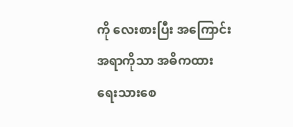ကို လေးစားပြီး အကြောင်းအရာကိုသာ အဓိကထား ရေးသားစေ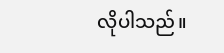လိုပါသည်။